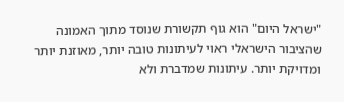"ישראל היום" הוא גוף תקשורת שנוסד מתוך האמונה שהציבור הישראלי ראוי לעיתונות טובה יותר, מאוזנת יותר ומדויקת יותר. עיתונות שמדברת ולא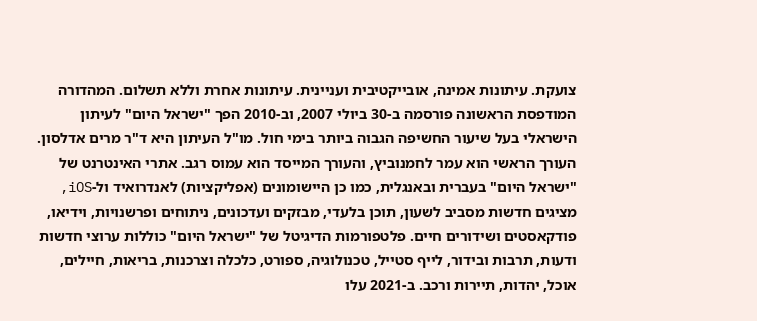צועקת. עיתונות אמינה, אובייקטיבית ועניינית. עיתונות אחרת וללא תשלום. המהדורה המודפסת הראשונה פורסמה ב-30 ביולי 2007, וב-2010 הפך "ישראל היום" לעיתון הישראלי בעל שיעור החשיפה הגבוה ביותר בימי חול. מו"ל העיתון היא ד"ר מרים אדלסון. העורך הראשי הוא עמר לחמנוביץ, והעורך המייסד הוא עמוס רגב. אתרי האינטרנט של "ישראל היום" בעברית ובאנגלית, כמו כן היישומונים (אפליקציות) לאנדרואיד ול-iOS, מציגים חדשות מסביב לשעון, תוכן בלעדי, מבזקים ועדכונים, ניתוחים ופרשנויות, וידיאו, פודקאסטים ושידורים חיים. פלטפורמות הדיגיטל של "ישראל היום" כוללות ערוצי חדשות ודעות, תרבות ובידור, לייף סטייל, טכנולוגיה, ספורט, כלכלה וצרכנות, בריאות, חיילים, אוכל, יהדות, תיירות ורכב. ב-2021 עלו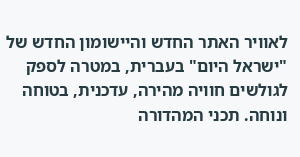לאוויר האתר החדש והיישומון החדש של "ישראל היום" בעברית, במטרה לספק לגולשים חוויה מהירה, עדכנית, בטוחה ונוחה. תכני המהדורה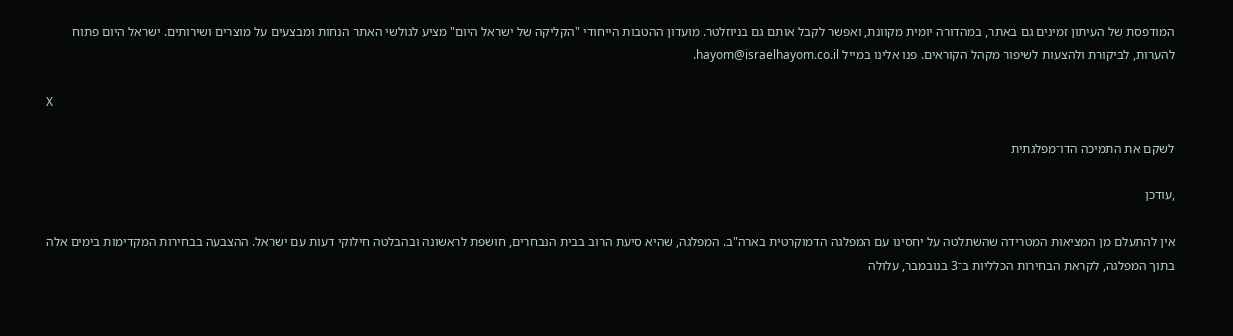המודפסת של העיתון זמינים גם באתר, במהדורה יומית מקוונת, ואפשר לקבל אותם גם בניוזלטר. מועדון ההטבות הייחודי "הקליקה של ישראל היום" מציע לגולשי האתר הנחות ומבצעים על מוצרים ושירותים. ישראל היום פתוח להערות, לביקורת ולהצעות לשיפור מקהל הקוראים. פנו אלינו במייל hayom@israelhayom.co.il.

X

לשקם את התמיכה הדו־מפלגתית

,עודכן

אין להתעלם מן המציאות המטרידה שהשתלטה על יחסינו עם המפלגה הדמוקרטית בארה"ב. המפלגה, שהיא סיעת הרוב בבית הנבחרים, חושפת לראשונה ובהבלטה חילוקי דעות עם ישראל. ההצבעה בבחירות המקדימות בימים אלה בתוך המפלגה, לקראת הבחירות הכלליות ב־3 בנובמבר, עלולה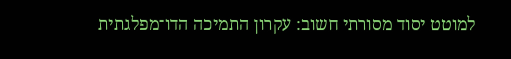למוטט יסוד מסורתי חשוב: עקרון התמיכה הדו־מפלגתית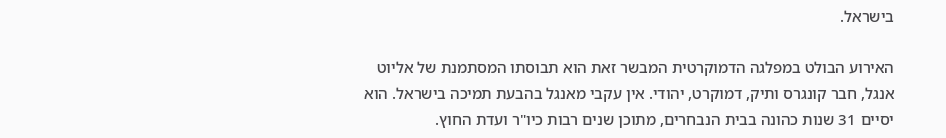בישראל.

האירוע הבולט במפלגה הדמוקרטית המבשר זאת הוא תבוסתו המסתמנת של אליוט אנגל, חבר קונגרס ותיק, דמוקרט, יהודי. אין עקבי מאנגל בהבעת תמיכה בישראל. הוא יסיים 31 שנות כהונה בבית הנבחרים, מתוכן שנים רבות כיו"ר ועדת החוץ.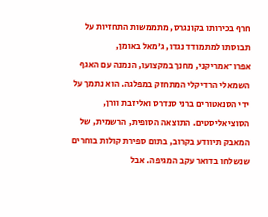חרף בכירותו בקונגרס, מתממשות התחזיות על תבוסתו למתמודד נגדו, ג'מאל באומן, אפרו־אמריקני, מחנך במקצועו, הנמנה עם האגף השמאלי הרדיקלי המתחזק במפלגה. הוא נתמך על ידי הסנאטורים ברני סנדרס ואליזבת וורן, הסוציאליסטים. התוצאה הסופית, הרשמית, של המאבק תיוודע בקרוב, בתום ספירת קולות בוחרים שנשלחו בדואר עקב המגיפה. אבל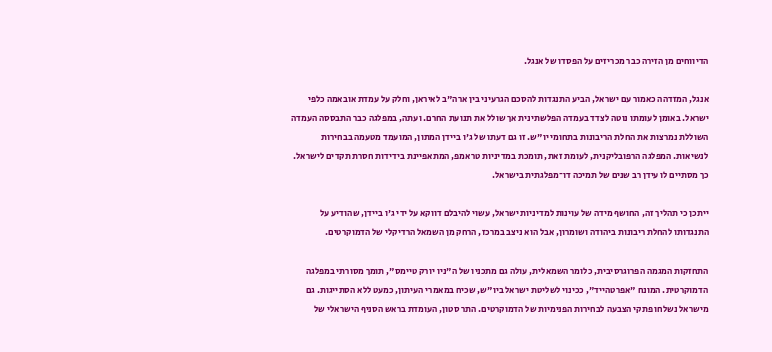הדיווחים מן הזירה כבר מכריזים על הפסדו של אנגל.

אנגל, המזדהה כאמור עם ישראל, הביע התנגדות להסכם הגרעיני בין ארה"ב לאיראן, וחלק על עמדת אובאמה כלפי ישראל. באומן לעומתו נוטה לצדד בעמדה הפלשתינית אך שולל את תנועת החרם. ועתה, במפלגה כבר התבססה העמדה השוללת נמרצות את החלת הריבונות בתחומי יו"ש. זו גם דעתו של ג'ו ביידן המתון, המועמד מטעמה בבחירות לנשיאות. המפלגה הרפובליקנית, לעומת זאת, תומכת במדיניות טראמפ, המתאפיינת בידידות חסרת תקדים לישראל. כך מסתיים לו עידן רב שנים של תמיכה דו־מפלגתית בישראל.

ייתכן כי תהליך זה, החושף מידה של עוינות למדיניות ישראל, עשוי להיבלם דווקא על ידי ג'ו ביידן, שהודיע על התנגדותו להחלת ריבונות ביהודה ושומרון, אבל הוא ניצב במרכז, הרחק מן השמאל הרדיקלי של הדמוקרטים.

התחזקות המגמה הפרוגרסיבית, כלומר השמאלית, עולה גם מתכניו של ה"ניו יורק טיימס", תומך מסורתי במפלגה הדמוקרטית. המונח "אפרטהייד", ככינוי לשליטת ישראל ביו"ש, שכיח במאמרי העיתון, כמעט ללא הסתייגות. גם מישראל נשלחו פתקי הצבעה לבחירות הפנימיות של הדמוקרטים. התר סטון, העומדת בראש הסניף הישראלי של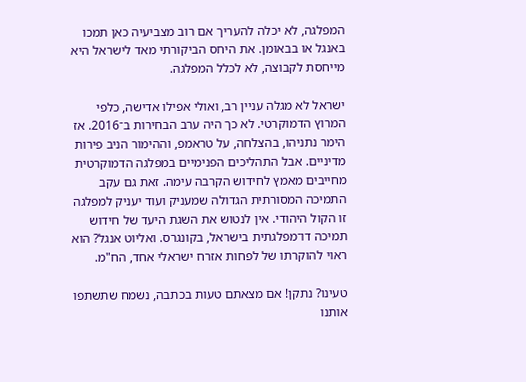המפלגה, לא יכלה להעריך אם רוב מצביעיה כאן תמכו באנגל או בבאומן. את היחס הביקורתי מאד לישראל היא מייחסת לקבוצה, לא לכלל המפלגה.

ישראל לא מגלה עניין רב, ואולי אפילו אדישה, כלפי המרוץ הדמוקרטי. לא כך היה ערב הבחירות ב־2016. אז הימר נתניהו, בהצלחה, על טראמפ, וההימור הניב פירות מדיניים. אבל התהליכים הפנימיים במפלגה הדמוקרטית מחייבים מאמץ לחידוש הקרבה עימה. זאת גם עקב התמיכה המסורתית הגדולה שמעניק ועוד יעניק למפלגה זו הקול היהודי. אין לנטוש את השגת היעד של חידוש תמיכה דו־מפלגתית בישראל, בקונגרס. ואליוט אנגל? הוא ראוי להוקרתו של לפחות אזרח ישראלי אחד, הח"מ.

טעינו? נתקן! אם מצאתם טעות בכתבה, נשמח שתשתפו אותנו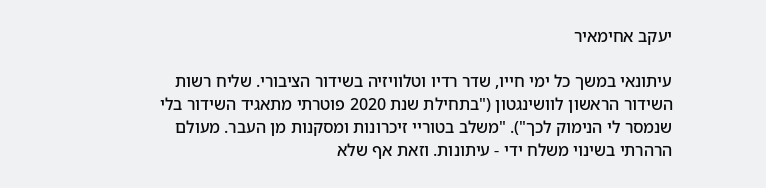יעקב אחימאיר

עיתונאי במשך כל ימי חייו, שדר רדיו וטלוויזיה בשידור הציבורי. שליח רשות השידור הראשון לוושינגטון ("בתחילת שנת 2020 פוטרתי מתאגיד השידור בלי שנמסר לי הנימוק לכך"). "משלב בטוריי זיכרונות ומסקנות מן העבר. מעולם הרהרתי בשינוי משלח ידי - עיתונות. וזאת אף שלא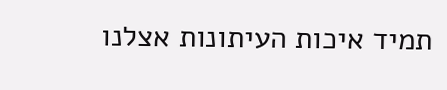תמיד איכות העיתונות אצלנו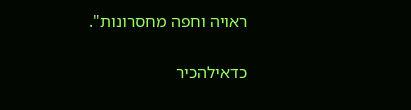ראויה וחפה מחסרונות".

כדאילהכיר